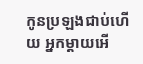កូនប្រឡងជាប់ហើយ អ្នកម្ដាយអើ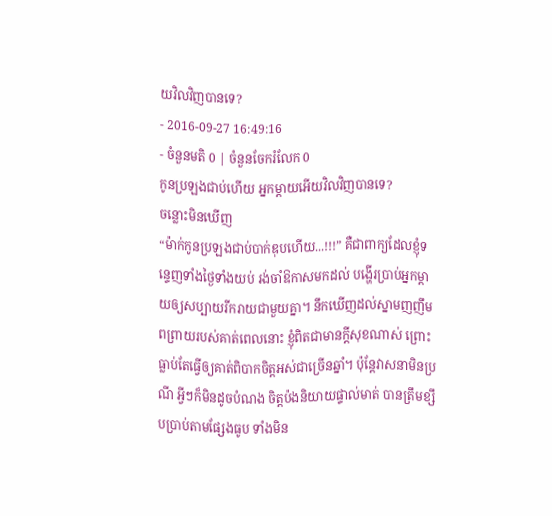យវិលវិញបានទេ?
- 2016-09-27 16:49:16
- ចំនួនមតិ 0 | ចំនួនចែករំលែក 0
កូនប្រឡងជាប់ហើយ អ្នកម្ដាយអើយវិលវិញបានទេ?
ចន្លោះមិនឃើញ
“ម៉ាក់កូនប្រឡងជាប់បាក់ឌុបហើយ...!!!” គឺជាពាក្យដែលខ្ញុំទន្ទេញទាំងថ្ងៃទាំងយប់ រង់ចាំឱកាសមកដល់ បង្ហើរប្រាប់អ្នកម្ដាយឲ្យសប្បាយរីករាយជាមួយគ្នា។ នឹកឃើញដល់ស្នាមញញឹមពព្រាយរបស់គាត់ពេលនោះ ខ្ញុំពិតជាមានក្ដីសុខណាស់ ព្រោះធ្លាប់តែធ្វើឲ្យគាត់ពិបាកចិត្តអស់ជាច្រើនឆ្នាំ។ ប៉ុន្តែវាសនាមិនប្រណី អ្វីៗក៏មិនដូចបំណង ចិត្តប៉ងនិយាយផ្ទាល់មាត់ បានត្រឹមខ្សឹបប្រាប់តាមផ្សែងធូប ទាំងមិន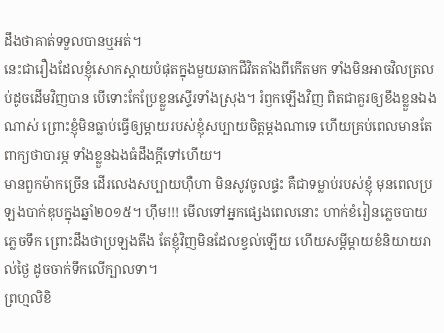ដឹងថាគាត់ទទួលបានឬអត់។
នេះជារឿងដែលខ្ញុំសោកស្ដាយបំផុតក្នុងមួយឆាកជីវិតតាំងពីកើតមក ទាំងមិនអាចវិលត្រលប់ដូចដើមវិញបាន បើទោះកែប្រែខ្លួនស្ទើរទាំងស្រុង។ រំឭកឡើងវិញ ពិតជាគួរឲ្យខឹងខ្លួនឯងណាស់ ព្រោះខ្ញុំមិនធ្លាប់ធ្វើឲ្យម្ដាយរបស់ខ្ញុំសប្បាយចិត្តម្ដងណាទេ ហើយគ្រប់ពេលមានតែពាក្យថាបារម្ភ ទាំងខ្លួនឯងធំដឹងក្ដីទៅហើយ។
មានពួកម៉ាកច្រើន ដើរលេងសប្បាយហ៊ឺហា មិនសូវចូលផ្ទះ គឺជាទម្លាប់របស់ខ្ញុំ មុនពេលប្រឡងបាក់ឌុបក្នុងឆ្នាំ២០១៥។ ហ៊ឹម!!! មើលទៅអ្នកផ្សេងពេលនោះ ហាក់ខំរៀនភ្លេចបាយ ភ្លេចទឹក ព្រោះដឹងថាប្រឡងតឹង តែខ្ញុំវិញមិនដែលខ្វល់ឡើយ ហើយសម្ដីម្ដាយខំនិយាយរាល់ថ្ងៃ ដូចចាក់ទឹកលើក្បាលទា។
ព្រហ្មលិខិ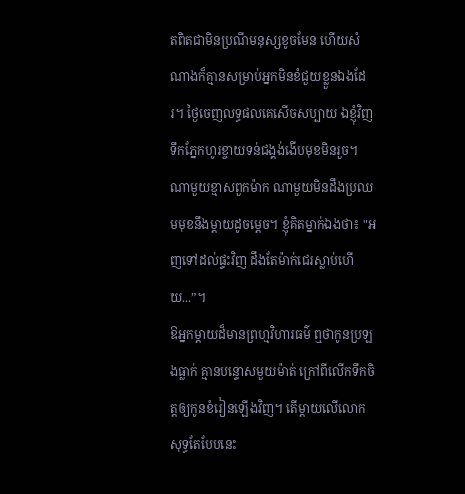តពិតជាមិនប្រណីមនុស្សខូចមែន ហើយសំណាងក៏គ្មានសម្រាប់អ្នកមិនខំជួយខ្លួនឯងដែរ។ ថ្ងៃចេញលទ្ធផលគេសើចសប្បាយ ឯខ្ញុំវិញទឹកភ្នែកហូរខ្ចាយទន់ជង្គង់ងើបមុខមិនរួច។ ណាមួយខ្មាសពួកម៉ាក ណាមួយមិនដឹងប្រឈមមុខនឹងម្ដាយដូចម្ដេច។ ខ្ញុំគិតម្នាក់ឯងថា៖ "អញទៅដល់ផ្ទះវិញ ដឹងតែម៉ាក់ជេរស្លាប់ហើយ...”។
ឱអ្នកម្ដាយដ៏មានព្រហ្មវិហារធម៌ ឮថាកូនប្រឡងធ្លាក់ គ្មានបន្ទោសមួយម៉ាត់ ក្រៅពីលើកទឹកចិត្តឲ្យកូនខំរៀនឡើងវិញ។ តើម្ដាយលើលោកសុទ្ធតែបែបនេះ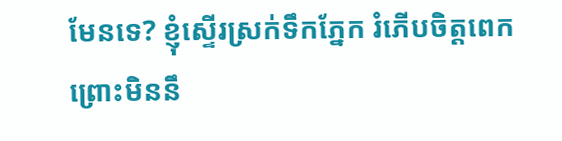មែនទេ? ខ្ញុំស្ទើរស្រក់ទឹកភ្នែក រំភើបចិត្តពេក ព្រោះមិននឹ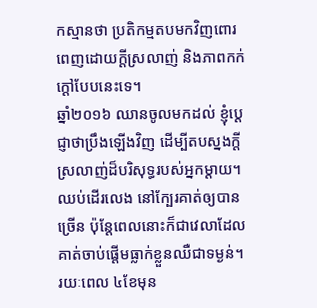កស្មានថា ប្រតិកម្មតបមកវិញពោរពេញដោយក្ដីស្រលាញ់ និងភាពកក់ក្ដៅបែបនេះទេ។
ឆ្នាំ២០១៦ ឈានចូលមកដល់ ខ្ញុំប្ដេជ្ញាថាប្រឹងឡើងវិញ ដើម្បីតបស្នងក្ដីស្រលាញ់ដ៏បរិសុទ្ធរបស់អ្នកម្ដាយ។ ឈប់ដើរលេង នៅក្បែរគាត់ឲ្យបានច្រើន ប៉ុន្តែពេលនោះក៏ជាវេលាដែលគាត់ចាប់ផ្ដើមធ្លាក់ខ្លួនឈឺជាទម្ងន់។ រយៈពេល ៤ខែមុន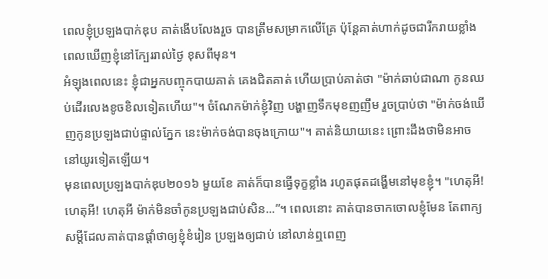ពេលខ្ញុំប្រឡងបាក់ឌុប គាត់ងើបលែងរួច បានត្រឹមសម្រាកលើគ្រែ ប៉ុន្តែគាត់ហាក់ដូចជារីករាយខ្លាំង ពេលឃើញខ្ញុំនៅក្បែររាល់ថ្ងៃ ខុសពីមុន។
អំឡុងពេលនេះ ខ្ញុំជាអ្នកបញ្ចុកបាយគាត់ គេងជិតគាត់ ហើយប្រាប់គាត់ថា "ម៉ាក់ឆាប់ជាណា កូនឈប់ដើរលេងខូចខិលទៀតហើយ"។ ចំណែកម៉ាក់ខ្ញុំវិញ បង្ហាញទឹកមុខញញឹម រួចប្រាប់ថា "ម៉ាក់ចង់ឃើញកូនប្រឡងជាប់ផ្ទាល់ភ្នែក នេះម៉ាក់ចង់បានចុងក្រោយ"។ គាត់និយាយនេះ ព្រោះដឹងថាមិនអាចនៅយូរទៀតឡើយ។
មុនពេលប្រឡងបាក់ឌុប២០១៦ មួយខែ គាត់ក៏បានធ្វើទុក្ខខ្លាំង រហូតផុតដង្ហើមនៅមុខខ្ញុំ។ "ហេតុអី! ហេតុអី! ហេតុអី ម៉ាក់មិនចាំកូនប្រឡងជាប់សិន...”។ ពេលនោះ គាត់បានចាកចោលខ្ញុំមែន តែពាក្យសម្ដីដែលគាត់បានផ្ដាំថាឲ្យខ្ញុំខំរៀន ប្រឡងឲ្យជាប់ នៅលាន់ឮពេញ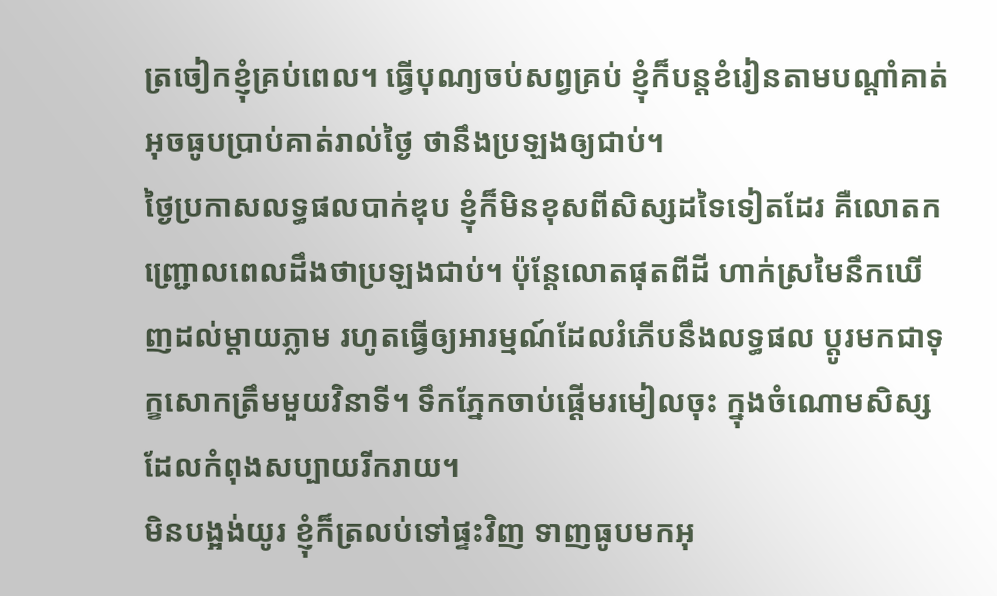ត្រចៀកខ្ញុំគ្រប់ពេល។ ធ្វើបុណ្យចប់សព្វគ្រប់ ខ្ញុំក៏បន្តខំរៀនតាមបណ្ដាំគាត់ អុចធូបប្រាប់គាត់រាល់ថ្ងៃ ថានឹងប្រឡងឲ្យជាប់។
ថ្ងៃប្រកាសលទ្ធផលបាក់ឌុប ខ្ញុំក៏មិនខុសពីសិស្សដទៃទៀតដែរ គឺលោតកញ្ជ្រោលពេលដឹងថាប្រឡងជាប់។ ប៉ុន្តែលោតផុតពីដី ហាក់ស្រមៃនឹកឃើញដល់ម្ដាយភ្លាម រហូតធ្វើឲ្យអារម្មណ៍ដែលរំភើបនឹងលទ្ធផល ប្ដូរមកជាទុក្ខសោកត្រឹមមួយវិនាទី។ ទឹកភ្នែកចាប់ផ្ដើមរមៀលចុះ ក្នុងចំណោមសិស្សដែលកំពុងសប្បាយរីករាយ។
មិនបង្អង់យូរ ខ្ញុំក៏ត្រលប់ទៅផ្ទះវិញ ទាញធូបមកអុ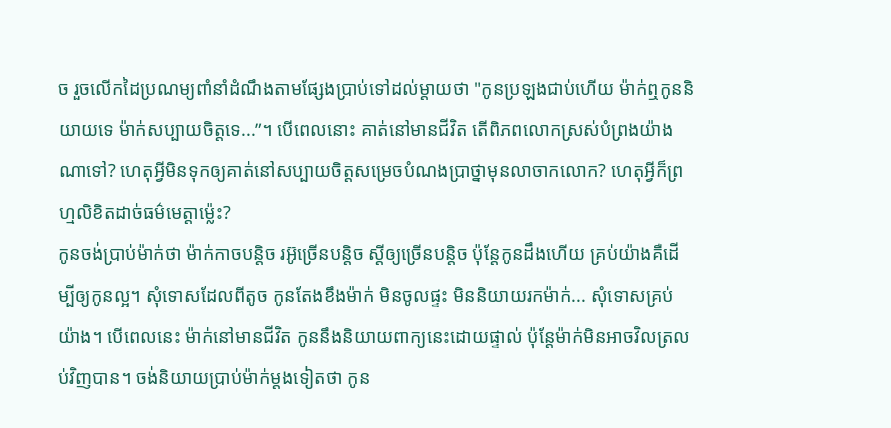ច រួចលើកដៃប្រណម្យពាំនាំដំណឹងតាមផ្សែងប្រាប់ទៅដល់ម្ដាយថា "កូនប្រឡងជាប់ហើយ ម៉ាក់ឮកូននិយាយទេ ម៉ាក់សប្បាយចិត្តទេ...”។ បើពេលនោះ គាត់នៅមានជីវិត តើពិភពលោកស្រស់បំព្រងយ៉ាងណាទៅ? ហេតុអ្វីមិនទុកឲ្យគាត់នៅសប្បាយចិត្តសម្រេចបំណងប្រាថ្នាមុនលាចាកលោក? ហេតុអ្វីក៏ព្រហ្មលិខិតដាច់ធម៌មេត្តាម្ល៉េះ?
កូនចង់ប្រាប់ម៉ាក់ថា ម៉ាក់កាចបន្តិច រអ៊ូច្រើនបន្តិច ស្ដីឲ្យច្រើនបន្តិច ប៉ុន្តែកូនដឹងហើយ គ្រប់យ៉ាងគឺដើម្បីឲ្យកូនល្អ។ សុំទោសដែលពីតូច កូនតែងខឹងម៉ាក់ មិនចូលផ្ទះ មិននិយាយរកម៉ាក់... សុំទោសគ្រប់យ៉ាង។ បើពេលនេះ ម៉ាក់នៅមានជីវិត កូននឹងនិយាយពាក្យនេះដោយផ្ទាល់ ប៉ុន្តែម៉ាក់មិនអាចវិលត្រលប់វិញបាន។ ចង់និយាយប្រាប់ម៉ាក់ម្ដងទៀតថា កូន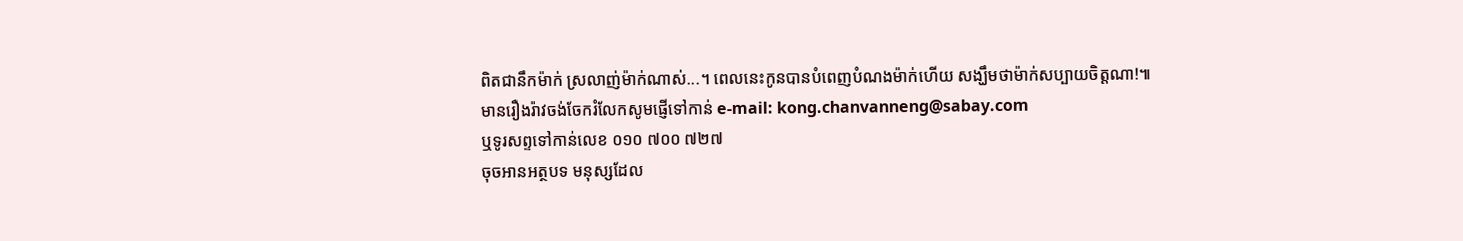ពិតជានឹកម៉ាក់ ស្រលាញ់ម៉ាក់ណាស់...។ ពេលនេះកូនបានបំពេញបំណងម៉ាក់ហើយ សង្ឃឹមថាម៉ាក់សប្បាយចិត្តណា!៕
មានរឿងរ៉ាវចង់ចែករំលែកសូមផ្ញើទៅកាន់ e-mail: kong.chanvanneng@sabay.com
ឬទូរសព្ទទៅកាន់លេខ ០១០ ៧០០ ៧២៧
ចុចអានអត្ថបទ មនុស្សដែល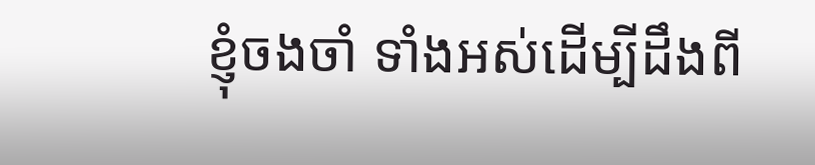ខ្ញុំចងចាំ ទាំងអស់ដើម្បីដឹងពី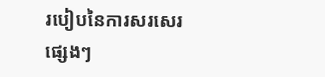របៀបនៃការសរសេរផ្សេងៗ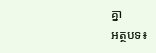គ្នា
អត្ថបទ៖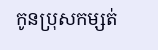កូនប្រុសកម្សត់